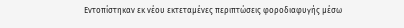Εντοπίστηκαν εκ νέου εκτεταμένες περιπτώσεις φοροδιαφυγής μέσω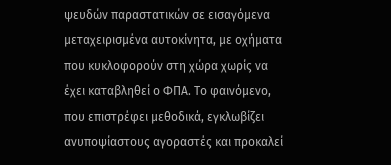ψευδών παραστατικών σε εισαγόμενα μεταχειρισμένα αυτοκίνητα, με οχήματα που κυκλοφορούν στη χώρα χωρίς να έχει καταβληθεί ο ΦΠΑ. Το φαινόμενο, που επιστρέφει μεθοδικά, εγκλωβίζει ανυποψίαστους αγοραστές και προκαλεί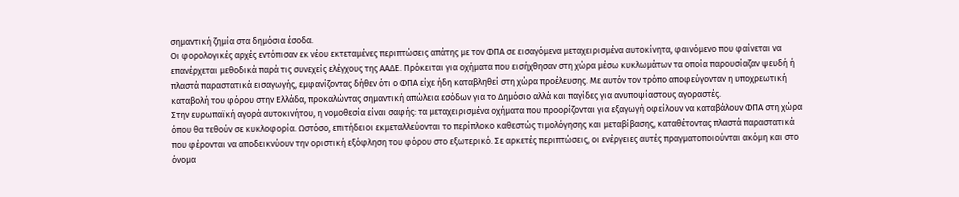σημαντική ζημία στα δημόσια έσοδα.
Οι φορολογικές αρχές εντόπισαν εκ νέου εκτεταμένες περιπτώσεις απάτης με τον ΦΠΑ σε εισαγόμενα μεταχειρισμένα αυτοκίνητα, φαινόμενο που φαίνεται να επανέρχεται μεθοδικά παρά τις συνεχείς ελέγχους της ΑΑΔΕ. Πρόκειται για οχήματα που εισήχθησαν στη χώρα μέσω κυκλωμάτων τα οποία παρουσίαζαν ψευδή ή πλαστά παραστατικά εισαγωγής, εμφανίζοντας δήθεν ότι ο ΦΠΑ είχε ήδη καταβληθεί στη χώρα προέλευσης. Με αυτόν τον τρόπο αποφεύγονταν η υποχρεωτική καταβολή του φόρου στην Ελλάδα, προκαλώντας σημαντική απώλεια εσόδων για το Δημόσιο αλλά και παγίδες για ανυποψίαστους αγοραστές.
Στην ευρωπαϊκή αγορά αυτοκινήτου, η νομοθεσία είναι σαφής: τα μεταχειρισμένα οχήματα που προορίζονται για εξαγωγή οφείλουν να καταβάλουν ΦΠΑ στη χώρα όπου θα τεθούν σε κυκλοφορία. Ωστόσο, επιτήδειοι εκμεταλλεύονται το περίπλοκο καθεστώς τιμολόγησης και μεταβίβασης, καταθέτοντας πλαστά παραστατικά που φέρονται να αποδεικνύουν την οριστική εξόφληση του φόρου στο εξωτερικό. Σε αρκετές περιπτώσεις, οι ενέργειες αυτές πραγματοποιούνται ακόμη και στο όνομα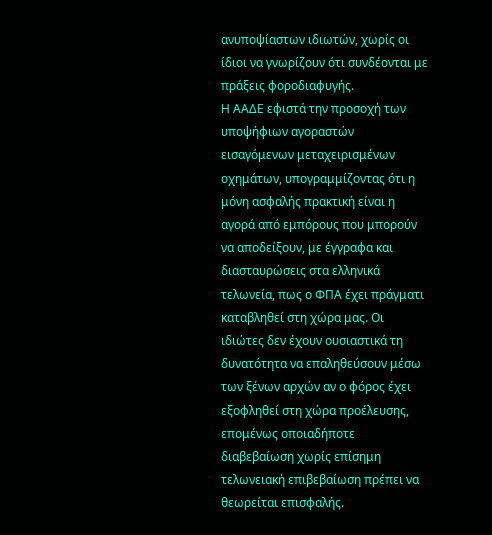ανυποψίαστων ιδιωτών, χωρίς οι ίδιοι να γνωρίζουν ότι συνδέονται με πράξεις φοροδιαφυγής.
Η ΑΑΔΕ εφιστά την προσοχή των υποψήφιων αγοραστών εισαγόμενων μεταχειρισμένων οχημάτων, υπογραμμίζοντας ότι η μόνη ασφαλής πρακτική είναι η αγορά από εμπόρους που μπορούν να αποδείξουν, με έγγραφα και διασταυρώσεις στα ελληνικά τελωνεία, πως ο ΦΠΑ έχει πράγματι καταβληθεί στη χώρα μας. Οι ιδιώτες δεν έχουν ουσιαστικά τη δυνατότητα να επαληθεύσουν μέσω των ξένων αρχών αν ο φόρος έχει εξοφληθεί στη χώρα προέλευσης, επομένως οποιαδήποτε διαβεβαίωση χωρίς επίσημη τελωνειακή επιβεβαίωση πρέπει να θεωρείται επισφαλής.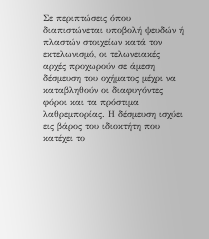Σε περιπτώσεις όπου διαπιστώνεται υποβολή ψευδών ή πλαστών στοιχείων κατά τον εκτελωνισμό, οι τελωνειακές αρχές προχωρούν σε άμεση δέσμευση του οχήματος μέχρι να καταβληθούν οι διαφυγόντες φόροι και τα πρόστιμα λαθρεμπορίας. Η δέσμευση ισχύει εις βάρος του ιδιοκτήτη που κατέχει το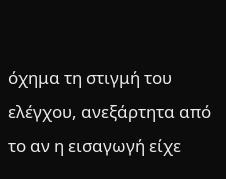όχημα τη στιγμή του ελέγχου, ανεξάρτητα από το αν η εισαγωγή είχε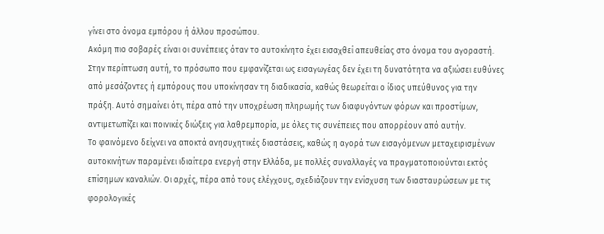γίνει στο όνομα εμπόρου ή άλλου προσώπου.
Ακόμη πιο σοβαρές είναι οι συνέπειες όταν το αυτοκίνητο έχει εισαχθεί απευθείας στο όνομα του αγοραστή. Στην περίπτωση αυτή, το πρόσωπο που εμφανίζεται ως εισαγωγέας δεν έχει τη δυνατότητα να αξιώσει ευθύνες από μεσάζοντες ή εμπόρους που υποκίνησαν τη διαδικασία, καθώς θεωρείται ο ίδιος υπεύθυνος για την πράξη. Αυτό σημαίνει ότι, πέρα από την υποχρέωση πληρωμής των διαφυγόντων φόρων και προστίμων, αντιμετωπίζει και ποινικές διώξεις για λαθρεμπορία, με όλες τις συνέπειες που απορρέουν από αυτήν.
Το φαινόμενο δείχνει να αποκτά ανησυχητικές διαστάσεις, καθώς η αγορά των εισαγόμενων μεταχειρισμένων αυτοκινήτων παραμένει ιδιαίτερα ενεργή στην Ελλάδα, με πολλές συναλλαγές να πραγματοποιούνται εκτός επίσημων καναλιών. Οι αρχές, πέρα από τους ελέγχους, σχεδιάζουν την ενίσχυση των διασταυρώσεων με τις φορολογικές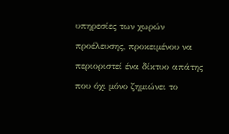υπηρεσίες των χωρών προέλευσης, προκειμένου να περιοριστεί ένα δίκτυο απάτης που όχι μόνο ζημιώνει το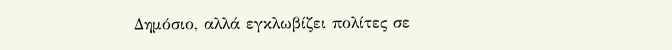Δημόσιο, αλλά εγκλωβίζει πολίτες σε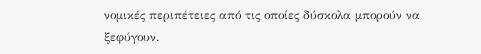νομικές περιπέτειες από τις οποίες δύσκολα μπορούν να ξεφύγουν.